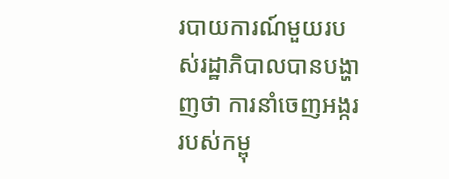របាយការណ៍មួយរបស់រដ្ឋាភិបាលបានបង្ហាញថា ការនាំចេញអង្កររបស់កម្ពុ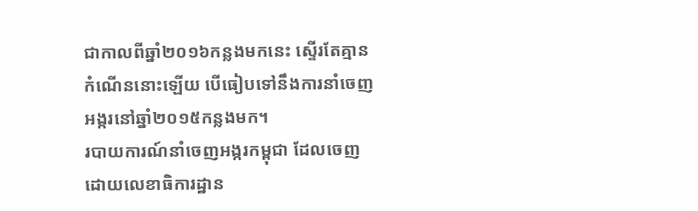ជាកាលពីឆ្នាំ២០១៦កន្លងមកនេះ ស្ទើរតែគ្មានកំណើននោះឡើយ បើធៀបទៅនឹងការនាំចេញអង្ករនៅឆ្នាំ២០១៥កន្លងមក។
របាយការណ៍នាំចេញអង្ករកម្ពុជា ដែលចេញដោយលេខាធិការដ្ឋាន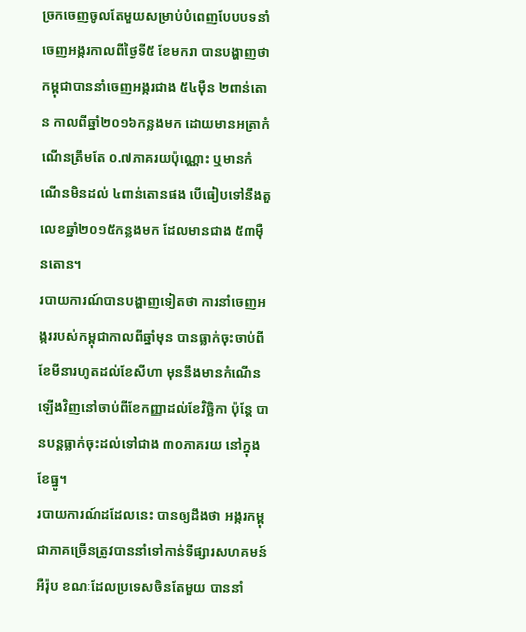ច្រកចេញចូលតែមួយសម្រាប់បំពេញបែបបទនាំចេញអង្ករកាលពីថ្ងៃទី៥ ខែមករា បានបង្ហាញថា កម្ពុជាបាននាំចេញអង្ករជាង ៥៤ម៉ឺន ២ពាន់តោន កាលពីឆ្នាំ២០១៦កន្លងមក ដោយមានអត្រាកំណើនត្រឹមតែ ០.៧ភាគរយប៉ុណ្ណោះ ឬមានកំណើនមិនដល់ ៤ពាន់តោនផង បើធៀបទៅនឹងតួលេខឆ្នាំ២០១៥កន្លងមក ដែលមានជាង ៥៣ម៉ឺនតោន។
របាយការណ៍បានបង្ហាញទៀតថា ការនាំចេញអង្កររបស់កម្ពុជាកាលពីឆ្នាំមុន បានធ្លាក់ចុះចាប់ពីខែមីនារហូតដល់ខែសីហា មុននឹងមានកំណើនឡើងវិញនៅចាប់ពីខែកញ្ញាដល់ខែវិច្ឆិកា ប៉ុន្តែ បានបន្តធ្លាក់ចុះដល់ទៅជាង ៣០ភាគរយ នៅក្នុងខែធ្នូ។
របាយការណ៍ដដែលនេះ បានឲ្យដឹងថា អង្ករកម្ពុជាភាគច្រើនត្រូវបាននាំទៅកាន់ទីផ្សារសហគមន៍អឺរ៉ុប ខណៈដែលប្រទេសចិនតែមួយ បាននាំ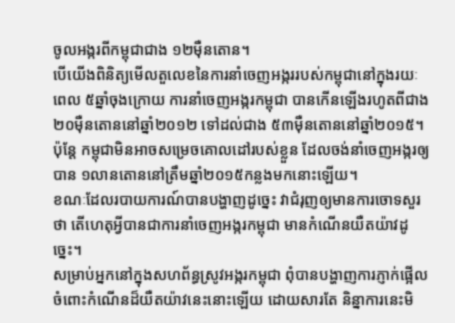ចូលអង្ករពីកម្ពុជាជាង ១២ម៉ឺនតោន។
បើយើងពិនិត្យមើលតួលេខនៃការនាំចេញអង្កររបស់កម្ពុជានៅក្នុងរយៈពេល ៥ឆ្នាំចុងក្រោយ ការនាំចេញអង្ករកម្ពុជា បានកើនឡើងរហូតពីជាង ២០ម៉ឺនតោននៅឆ្នាំ២០១២ ទៅដល់ជាង ៥៣ម៉ឺនតោននៅឆ្នាំ២០១៥។ ប៉ុន្តែ កម្ពុជាមិនអាចសម្រេចគោលដៅរបស់ខ្លួន ដែលចង់នាំចេញអង្ករឲ្យបាន ១លានតោននៅត្រឹមឆ្នាំ២០១៥កន្លងមកនោះឡើយ។
ខណៈដែលរបាយការណ៍បានបង្ហាញដូច្នេះ វាជំរុញឲ្យមានការចោទសួរថា តើហេតុអ្វីបានជាការនាំចេញអង្ករកម្ពុជា មានកំណើនយឺតយ៉ាវដូច្នេះ។
សម្រាប់អ្នកនៅក្នុងសហព័ន្ធស្រូវអង្ករកម្ពុជា ពុំបានបង្ហាញការភ្ញាក់ផ្អើលចំពោះកំណើនដ៏យឺតយ៉ាវនេះនោះឡើយ ដោយសារតែ និន្នាការនេះមិ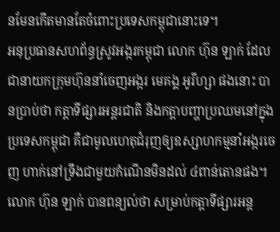នមែនកើតមានតែចំពោះប្រទេសកម្ពុជានោះទេ។
អនុប្រធានសហព័ន្ធស្រូវអង្ករកម្ពុជា លោក ហ៊ុន ឡាក់ ដែលជានាយកក្រុមហ៊ុននាំចេញអង្ករ មេគង្គ អូរីហ្សា ផងនោះ បានប្រាប់ថា កត្តាទីផ្សារអន្តរជាតិ និងកត្តាបញ្ហាប្រឈមនៅក្នុងប្រទេសកម្ពុជា គឺជាមូលហេតុជំរុញឲ្យឧស្សាហកម្មនាំអង្ករចេញ ហាក់នៅទ្រឹងជាមួយកំណើនមិនដល់ ៤ពាន់តោនផង។
លោក ហ៊ុន ឡាក់ បានពន្យល់ថា សម្រាប់កត្តាទីផ្សារអន្ត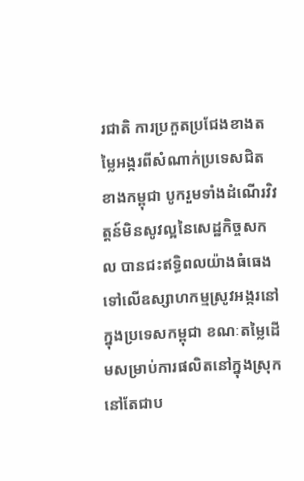រជាតិ ការប្រកួតប្រជែងខាងតម្លៃអង្ករពីសំណាក់ប្រទេសជិតខាងកម្ពុជា បូករួមទាំងដំណើរវិវត្តន៍មិនសូវល្អនៃសេដ្ឋកិច្ចសកល បានជះឥទ្ធិពលយ៉ាងធំធេងទៅលើឧស្សាហកម្មស្រូវអង្ករនៅក្នុងប្រទេសកម្ពុជា ខណៈតម្លៃដើមសម្រាប់ការផលិតនៅក្នុងស្រុក នៅតែជាប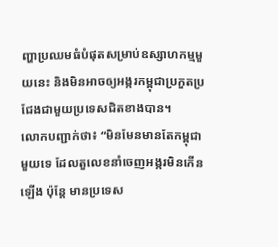ញ្ហាប្រឈមធំបំផុតសម្រាប់ឧស្សាហកម្មមួយនេះ និងមិនអាចឲ្យអង្ករកម្ពុជាប្រកួតប្រជែងជាមួយប្រទេសជិតខាងបាន។
លោកបញ្ជាក់ថា៖ “មិនមែនមានតែកម្ពុជាមួយទេ ដែលតួលេខនាំចេញអង្ករមិនកើនឡើង ប៉ុន្តែ មានប្រទេស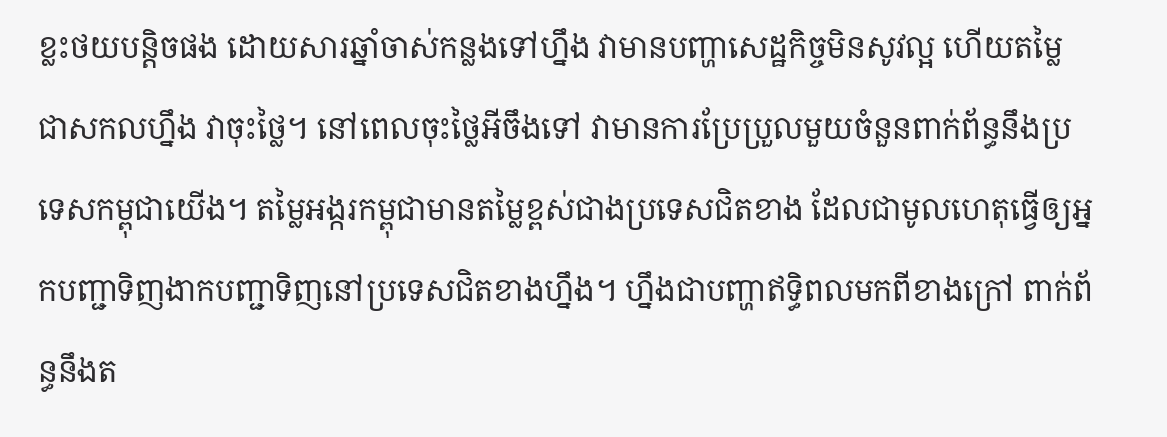ខ្លះថយបន្តិចផង ដោយសារឆ្នាំចាស់កន្លងទៅហ្នឹង វាមានបញ្ហាសេដ្ឋកិច្ចមិនសូវល្អ ហើយតម្លៃជាសកលហ្នឹង វាចុះថ្លៃ។ នៅពេលចុះថ្លៃអីចឹងទៅ វាមានការប្រែប្រួលមួយចំនួនពាក់ព័ន្ធនឹងប្រទេសកម្ពុជាយើង។ តម្លៃអង្ករកម្ពុជាមានតម្លៃខ្ពស់ជាងប្រទេសជិតខាង ដែលជាមូលហេតុធ្វើឲ្យអ្នកបញ្ជាទិញងាកបញ្ជាទិញនៅប្រទេសជិតខាងហ្នឹង។ ហ្នឹងជាបញ្ហាឥទ្ធិពលមកពីខាងក្រៅ ពាក់ព័ន្ធនឹងត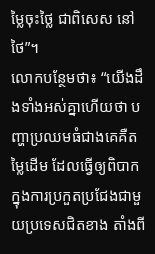ម្លៃចុះថ្លៃ ជាពិសេស នៅថៃ”។
លោកបន្ថែមថា៖ “យើងដឹងទាំងអស់គ្នាហើយថា បញ្ហាប្រឈមធំជាងគេគឺតម្លៃដើម ដែលធ្វើឲ្យពិបាកក្នុងការប្រកួតប្រជែងជាមួយប្រទេសជិតខាង តាំងពី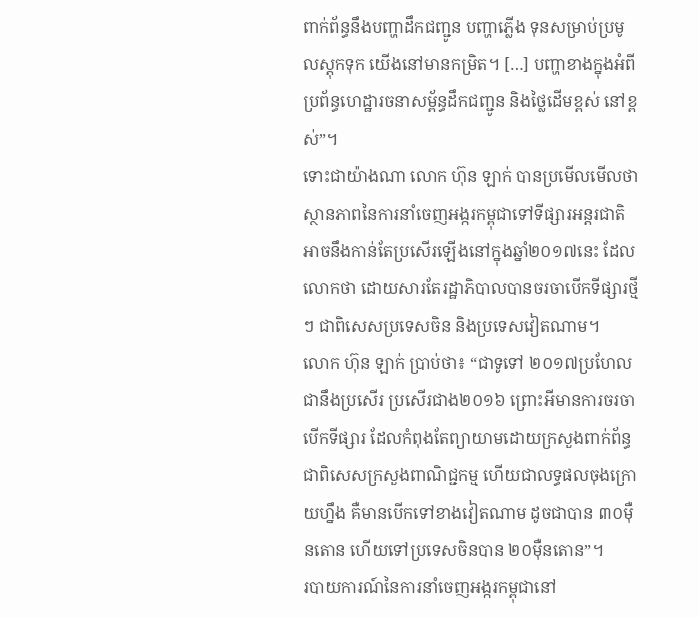ពាក់ព័ន្ធនឹងបញ្ហាដឹកជញ្ជូន បញ្ហាភ្លើង ទុនសម្រាប់ប្រមូលស្តុកទុក យើងនៅមានកម្រិត។ […] បញ្ហាខាងក្នុងអំពីប្រព័ន្ធហេដ្ឋារចនាសម្ព័ន្ធដឹកជញ្ជូន និងថ្លៃដើមខ្ពស់ នៅខ្ពស់”។
ទោះជាយ៉ាងណា លោក ហ៊ុន ឡាក់ បានប្រមើលមើលថា ស្ថានភាពនៃការនាំចេញអង្ករកម្ពុជាទៅទីផ្សារអន្តរជាតិ អាចនឹងកាន់តែប្រសើរឡើងនៅក្នុងឆ្នាំ២០១៧នេះ ដែលលោកថា ដោយសារតែរដ្ឋាភិបាលបានចរចាបើកទីផ្សារថ្មីៗ ជាពិសេសប្រទេសចិន និងប្រទេសវៀតណាម។
លោក ហ៊ុន ឡាក់ ប្រាប់ថា៖ “ជាទូទៅ ២០១៧ប្រហែលជានឹងប្រសើរ ប្រសើរជាង២០១៦ ព្រោះអីមានការចរចាបើកទីផ្សារ ដែលកំពុងតែព្យាយាមដោយក្រសួងពាក់ព័ន្ធ ជាពិសេសក្រសួងពាណិជ្ជកម្ម ហើយជាលទ្ធផលចុងក្រោយហ្នឹង គឺមានបើកទៅខាងវៀតណាម ដូចជាបាន ៣០ម៉ឺនតោន ហើយទៅប្រទេសចិនបាន ២០ម៉ឺនតោន”។
របាយការណ៍នៃការនាំចេញអង្ករកម្ពុជានៅ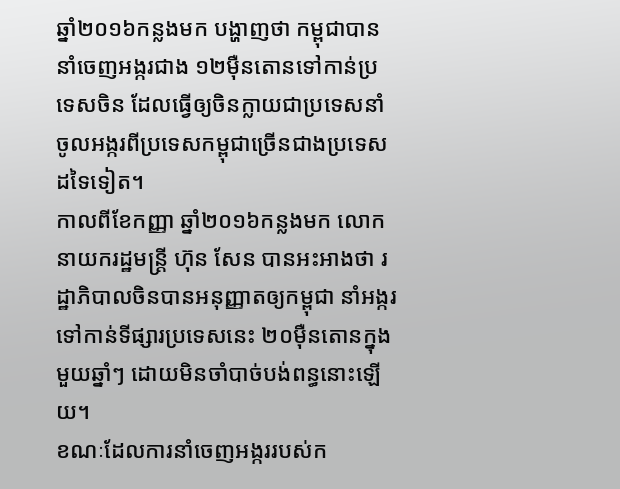ឆ្នាំ២០១៦កន្លងមក បង្ហាញថា កម្ពុជាបាននាំចេញអង្ករជាង ១២ម៉ឺនតោនទៅកាន់ប្រទេសចិន ដែលធ្វើឲ្យចិនក្លាយជាប្រទេសនាំចូលអង្ករពីប្រទេសកម្ពុជាច្រើនជាងប្រទេសដទៃទៀត។
កាលពីខែកញ្ញា ឆ្នាំ២០១៦កន្លងមក លោកនាយករដ្ឋមន្ត្រី ហ៊ុន សែន បានអះអាងថា រដ្ឋាភិបាលចិនបានអនុញ្ញាតឲ្យកម្ពុជា នាំអង្ករទៅកាន់ទីផ្សារប្រទេសនេះ ២០ម៉ឺនតោនក្នុងមួយឆ្នាំៗ ដោយមិនចាំបាច់បង់ពន្ធនោះឡើយ។
ខណៈដែលការនាំចេញអង្កររបស់ក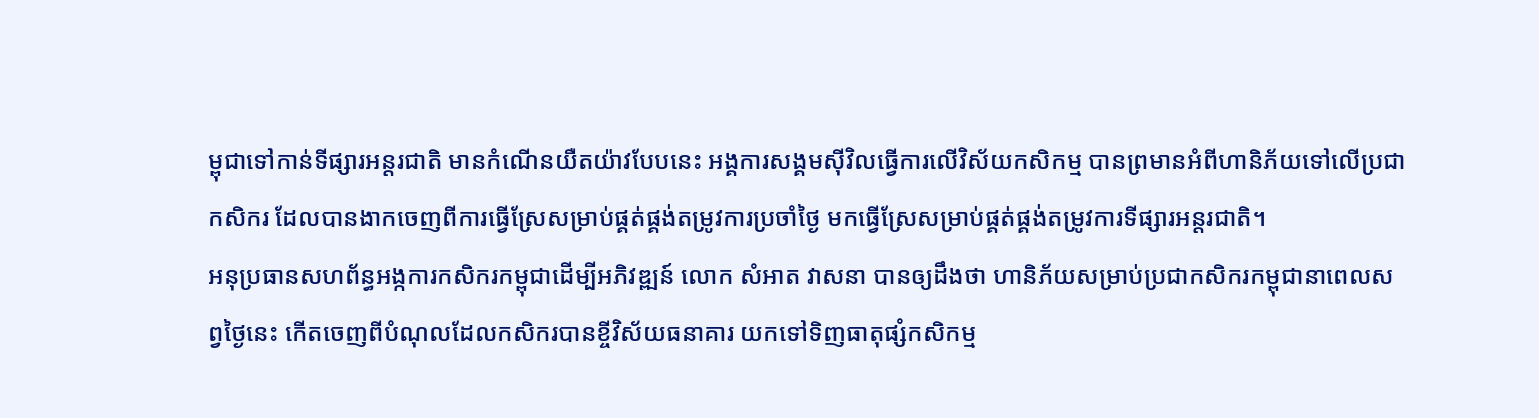ម្ពុជាទៅកាន់ទីផ្សារអន្តរជាតិ មានកំណើនយឺតយ៉ាវបែបនេះ អង្គការសង្គមស៊ីវិលធ្វើការលើវិស័យកសិកម្ម បានព្រមានអំពីហានិភ័យទៅលើប្រជាកសិករ ដែលបានងាកចេញពីការធ្វើស្រែសម្រាប់ផ្គត់ផ្គង់តម្រូវការប្រចាំថ្ងៃ មកធ្វើស្រែសម្រាប់ផ្គត់ផ្គង់តម្រូវការទីផ្សារអន្តរជាតិ។
អនុប្រធានសហព័ន្ធអង្កការកសិករកម្ពុជាដើម្បីអភិវឌ្ឍន៍ លោក សំអាត វាសនា បានឲ្យដឹងថា ហានិភ័យសម្រាប់ប្រជាកសិករកម្ពុជានាពេលសព្វថ្ងៃនេះ កើតចេញពីបំណុលដែលកសិករបានខ្ចីវិស័យធនាគារ យកទៅទិញធាតុផ្សំកសិកម្ម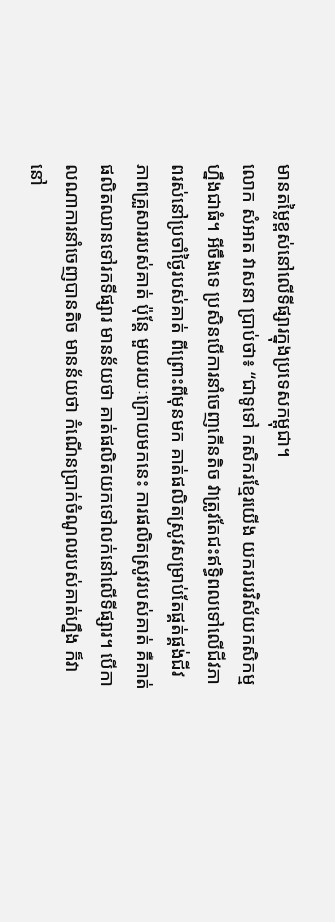មានតម្លៃខ្ពស់នៅលើទីផ្សារក្នុងប្រទេសកម្ពុជា។
លោក សំអាត វាសនា ប្រាប់ថា៖ “ជាទូទៅ កសិករខ្មែរយើង យករបរវិស័យកសិកម្មហ្នឹងជាធំ។ អីចឹងទេ ប្រសិនបើការនាំចេញកើនតិច វាត្រូវតែជះឥទ្ធិពលទៅលើជីវភាពរស់នៅប្រចាំថ្ងៃរបស់គាត់ ពីព្រោះពីមុនមក គាត់ផលិតស្រូវសម្រាប់តែផ្គត់ផ្គង់ជីវភាពគ្រួសាររបស់គាត់ ប៉ុន្តែ មួយរយៈក្រោយមកនេះ ការផលិតស្រូវរបស់គាត់ គឺគាត់ផលិតឈានទៅរកទីផ្សារ មានន័យថា គាត់ផលិតយកទៅលក់នៅលើទីផ្សារ។ បើកាលណាការនាំចេញបានតិច មានន័យថា កំណើនប្រាក់ចំណូលរបស់គាត់ហ្នឹង ក៏វានៅ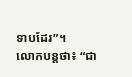ទាបដែរ”។
លោកបន្តថា៖ “ជា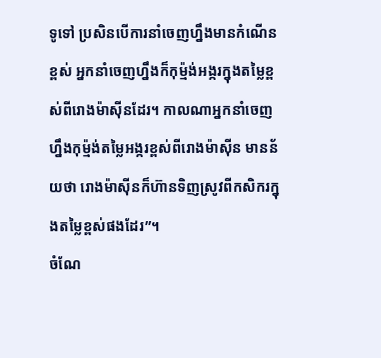ទូទៅ ប្រសិនបើការនាំចេញហ្នឹងមានកំណើនខ្ពស់ អ្នកនាំចេញហ្នឹងក៏កុម្ម៉ង់អង្ករក្នុងតម្លៃខ្ពស់ពីរោងម៉ាស៊ីនដែរ។ កាលណាអ្នកនាំចេញហ្នឹងកុម្ម៉ង់តម្លៃអង្ករខ្ពស់ពីរោងម៉ាស៊ីន មានន័យថា រោងម៉ាស៊ីនក៏ហ៊ានទិញស្រូវពីកសិករក្នុងតម្លៃខ្ពស់ផងដែរ”។
ចំណែ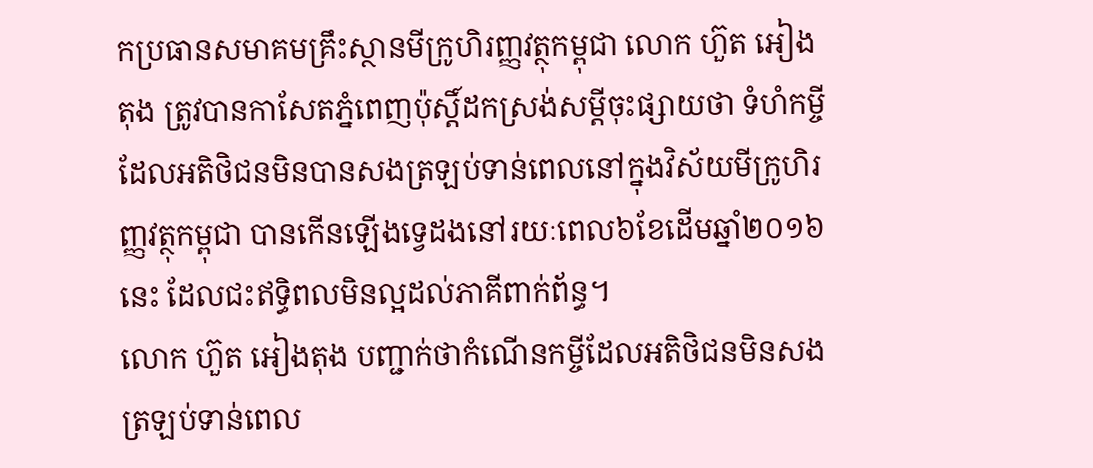កប្រធានសមាគមគ្រឹះស្ថានមីក្រូហិរញ្ញវត្ថុកម្ពុជា លោក ហ៊ួត អៀងតុង ត្រូវបានកាសែតភ្នំពេញប៉ុស្តិ៍ដកស្រង់សម្ដីចុះផ្សាយថា ទំហំកម្ចីដែលអតិថិជនមិនបានសងត្រឡប់ទាន់ពេលនៅក្នុងវិស័យមីក្រូហិរញ្ញវត្ថុកម្ពុជា បានកើនឡើងទ្វេដងនៅរយៈពេល៦ខែដើមឆ្នាំ២០១៦នេះ ដែលជះឥទ្ធិពលមិនល្អដល់ភាគីពាក់ព័ន្ធ។
លោក ហ៊ួត អៀងតុង បញ្ជាក់ថាកំណើនកម្ចីដែលអតិថិជនមិនសងត្រឡប់ទាន់ពេល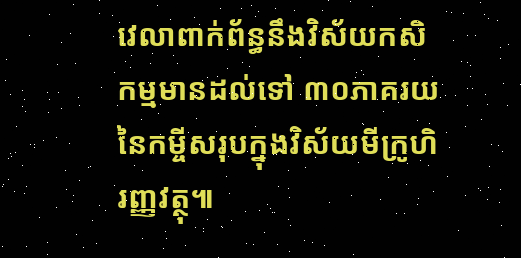វេលាពាក់ព័ន្ធនឹងវិស័យកសិកម្មមានដល់ទៅ ៣០ភាគរយនៃកម្ចីសរុបក្នុងវិស័យមីក្រូហិរញ្ញវត្ថុ៕